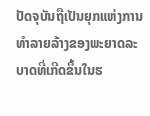ປັດຈຸບັນຖືເປັນຍຸກແຫ່ງການທຳລາຍລ້າງຂອງພະຍາດລະບາດທີ່ເກີດຂຶ້ນໃນຮ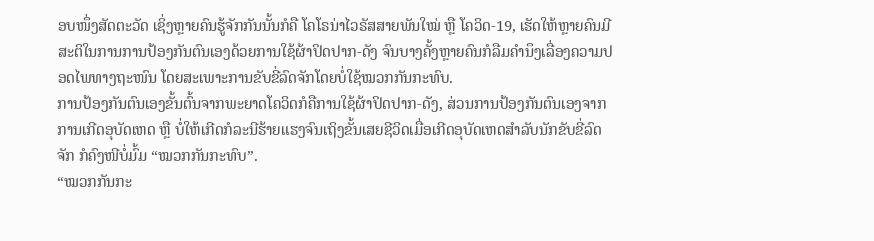ອບໜຶ່ງສັດຕະວັດ ເຊິ່ງຫຼາຍຄົນຮູ້ຈັກກັນນັ້ນກໍຄື ໂຄໂຣນ່າໄວຣັສສາຍພັນໃໝ່ ຫຼື ໂຄວິດ-19, ເຮັດໃຫ້ຫຼາຍຄົນມີສະຕິໃນການການປ້ອງກັນຕົນເອງດ້ວຍການໃຊ້ຜ້າປິດປາກ-ດັງ ຈົນບາງຄັ້ງຫຼາຍຄົນກໍລືມຄຳນຶງເລື່ອງຄວາມປອດໄພທາງຖະໜົນ ໂດຍສະເພາະການຂັບຂີ່ລົດຈັກໂດຍບໍ່ໃຊ້ໝວກກັນກະທົບ.
ການປ້ອງກັນຕົນເອງຂັ້ນຕົ້ນຈາກພະຍາດໂຄວິດກໍຄືການໃຊ້ຜ້າປິດປາກ-ດັງ, ສ່ວນການປ້ອງກັນຕົນເອງຈາກການເກີດອຸບັດເຫດ ຫຼື ບໍ່ໃຫ້ເກີດກໍລະນີຮ້າຍແຮງຈົນເຖິງຂັ້ນເສຍຊີວິດເມື່ອເກີດອຸບັດເຫດສຳລັບນັກຂັບຂີ່ລົດຈັກ ກໍຄົງໜີບໍ່ມົ້ມ “ໝວກກັນກະທົບ”.
“ໝວກກັນກະ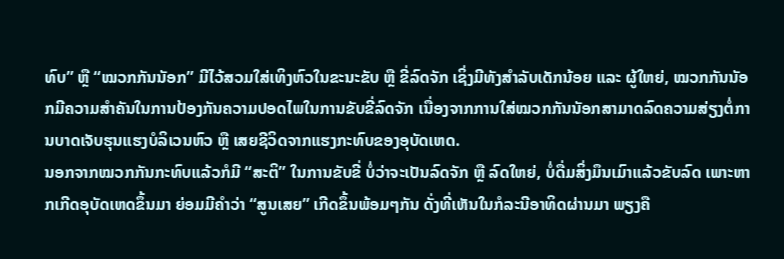ທົບ” ຫຼື “ໝວກກັນນັອກ” ມີໄວ້ສວມໃສ່ເທິງຫົວໃນຂະນະຂັບ ຫຼື ຂີ່ລົດຈັກ ເຊິ່ງມີທັງສຳລັບເດັກນ້ອຍ ແລະ ຜູ້ໃຫຍ່, ໝວກກັນນັອກມີຄວາມສຳຄັນໃນການປ້ອງກັນຄວາມປອດໄພໃນການຂັບຂີ່ລົດຈັກ ເນື່ອງຈາກການໃສ່ໝວກກັນນັອກສາມາດລົດຄວາມສ່ຽງຕໍ່ການບາດເຈັບຮຸນແຮງບໍລິເວນຫົວ ຫຼື ເສຍຊີວິດຈາກແຮງກະທົບຂອງອຸບັດເຫດ.
ນອກຈາກໝວກກັນກະທົບແລ້ວກໍມີ “ສະຕິ” ໃນການຂັບຂີ່ ບໍ່ວ່າຈະເປັນລົດຈັກ ຫຼື ລົດໃຫຍ່, ບໍ່ດື່ມສິ່ງມຶນເມົາແລ້ວຂັບລົດ ເພາະຫາກເກີດອຸບັດເຫດຂຶ້ນມາ ຍ່ອມມີຄຳວ່າ “ສູນເສຍ” ເກີດຂຶ້ນພ້ອມໆກັນ ດັ່ງທີ່ເຫັນໃນກໍລະນີອາທິດຜ່ານມາ ພຽງຄື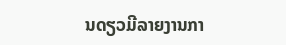ນດຽວມີລາຍງານກາ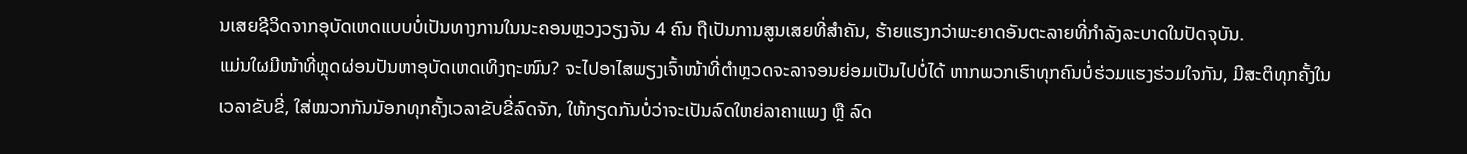ນເສຍຊີວິດຈາກອຸບັດເຫດແບບບໍ່ເປັນທາງການໃນນະຄອນຫຼວງວຽງຈັນ 4 ຄົນ ຖືເປັນການສູນເສຍທີ່ສຳຄັນ, ຮ້າຍແຮງກວ່າພະຍາດອັນຕະລາຍທີ່ກຳລັງລະບາດໃນປັດຈຸບັນ.
ແມ່ນໃຜມີໜ້າທີ່ຫຼຸດຜ່ອນປັນຫາອຸບັດເຫດເທິງຖະໜົນ? ຈະໄປອາໄສພຽງເຈົ້າໜ້າທີ່ຕຳຫຼວດຈະລາຈອນຍ່ອມເປັນໄປບໍ່ໄດ້ ຫາກພວກເຮົາທຸກຄົນບໍ່ຮ່ວມແຮງຮ່ວມໃຈກັນ, ມີສະຕິທຸກຄັ້ງໃນເວລາຂັບຂີ່, ໃສ່ໝວກກັນນັອກທຸກຄັ້ງເວລາຂັບຂີ່ລົດຈັກ, ໃຫ້ກຽດກັນບໍ່ວ່າຈະເປັນລົດໃຫຍ່ລາຄາແພງ ຫຼື ລົດ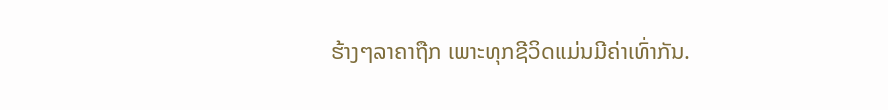ຮ້າງໆລາຄາຖືກ ເພາະທຸກຊີວິດແມ່ນມີຄ່າເທົ່າກັນ.